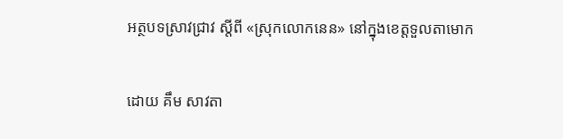អត្ថបទស្រាវជ្រាវ ស្តីពី «ស្រុកលោកនេន» នៅក្នុងខេត្តទួលតាមោក

ដោយ គឹម សាវតា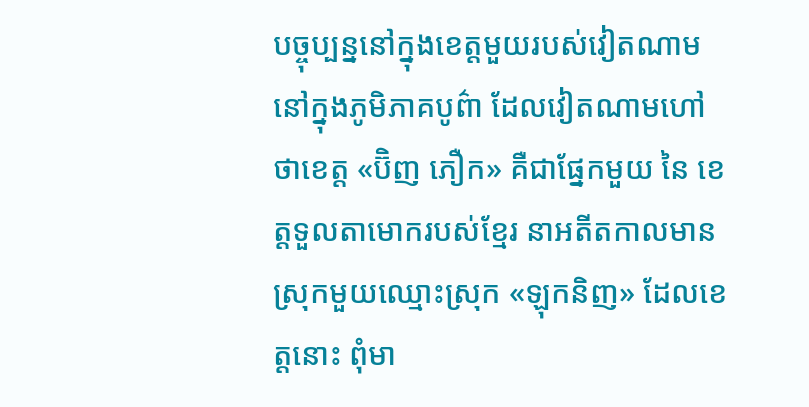បច្ចុប្បន្ននៅក្នុងខេត្តមួយរបស់វៀតណាម នៅក្នុងភូមិភាគបូព៌ា ដែលវៀតណាមហៅថាខេត្ត «ប៊ិញ ភឿក» គឺជាផ្នែកមួយ នៃ ខេត្តទួលតាមោករបស់ខ្មែរ នាអតីតកាលមានស្រុកមួយឈ្មោះស្រុក «ឡុកនិញ» ដែលខេត្តនោះ ពុំមា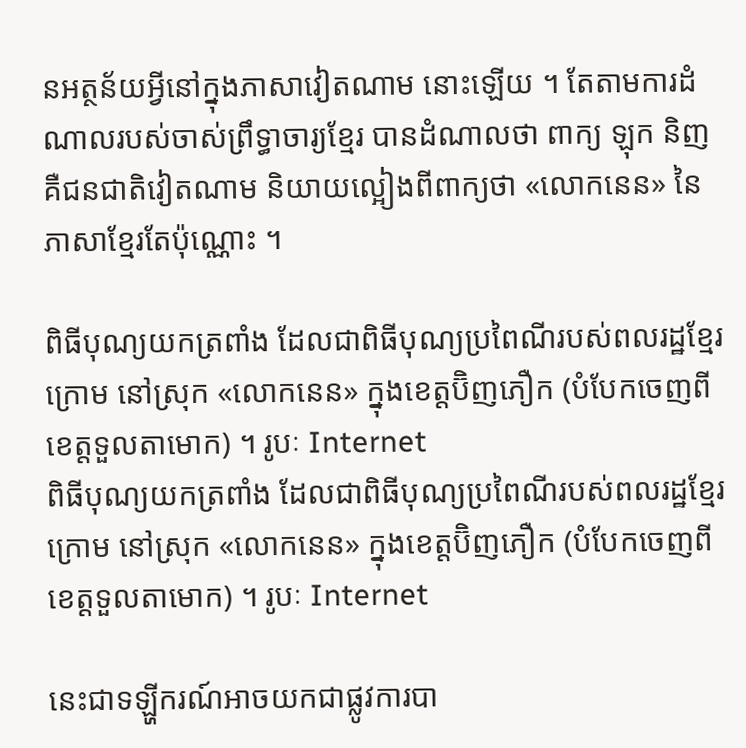នអត្ថន័យអ្វីនៅក្នុងភាសាវៀតណាម នោះឡើយ ។ តែតាមការដំណាលរបស់ចាស់ព្រឹទ្ធាចារ្យខ្មែរ បានដំណាលថា ពាក្យ ឡុក និញ គឺជនជាតិវៀតណាម និយាយល្អៀងពីពាក្យថា «លោកនេន» នៃ ភាសាខ្មែរតែប៉ុណ្ណោះ ។

ពិធីបុណ្យយកត្រពាំង ដែលជាពិធីបុណ្យប្រពៃណីរបស់ពលរដ្ឋខ្មែរក្រោម នៅស្រុក «លោកនេន» ក្នុងខេត្តប៊ិញភឿក (បំបែកចេញពីខេត្តទួលតាមោក) ។ រូបៈ Internet
ពិធីបុណ្យយកត្រពាំង ដែលជាពិធីបុណ្យប្រពៃណីរបស់ពលរដ្ឋខ្មែរក្រោម នៅស្រុក «លោកនេន» ក្នុងខេត្តប៊ិញភឿក (បំបែកចេញពីខេត្តទួលតាមោក) ។ រូបៈ Internet

នេះជាទឡ្ហីករណ៍អាចយកជាផ្លូវការបា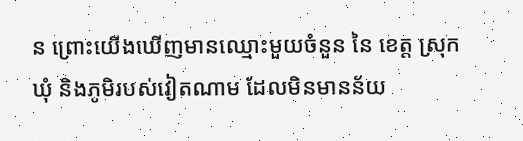ន ព្រោះយើងឃើញមានឈ្មោះមួយចំនួន នៃ ខេត្ត ស្រុក ឃុំ និងភូមិរបស់វៀតណាម ដែលមិនមានន័យ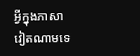អ្វីក្នុងភាសាវៀតណាមទេ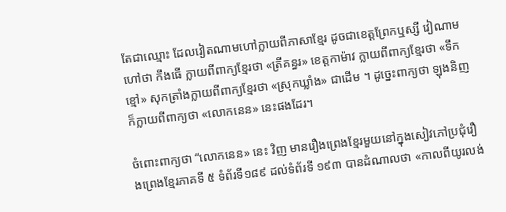តែជាឈ្មោះ ដែលវៀតណាមហៅក្លាយពីភាសាខ្មែរ ដូចជាខេត្តព្រែកឬស្សី វៀណាមហៅថា កឹងធើ ក្លាយពីពាក្យខ្មែរថា «ត្រីគន្ធរ» ខេត្តកាម៉ាវ ក្លាយពីពាក្យខ្មែរថា «ទឹកខ្មៅ» សុកត្រាំងក្លាយពីពាក្យខ្មែរថា «ស្រុកឃ្លាំង» ជាដើម ។ ដូច្នេះពាក្យថា ឡុងនិញ ក៏ក្លាយពីពាក្យថា «លោកនេន» នេះផងដែរ។

ចំពោះពាក្យថា “លោកនេន» នេះ វិញ មានរឿងព្រេងខ្មែរមួយនៅក្នុងសៀវភៅប្រជុំរឿងព្រេងខ្មែរភាគទី ៥ ទំព័រទី១៨៩ ដល់ទំព័រទី ១៩៣ បានដំណាលថា «កាលពីយូរលង់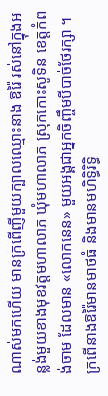ណាស់មកហើយ មានក្រពើញីមួយក្បាលឈ្មោះនាង ឱរ៉ៃ រស់នៅក្នុងអន្លង់មួយខាងមុខវត្តមហាលាភ ឃុំមហាលាភ ស្រុកកោះសូទិន ខេត្តកំពង់ចាម ដែលមាន «លោកនេន» មួយអង្គជាអ្នកចិញ្ចឹមបីបាច់ថែរក្សា ។ ក្រពើនាងឱរ៉ៃមានមាថធំ និងមានមហិទ្ធិរិទ្ធិ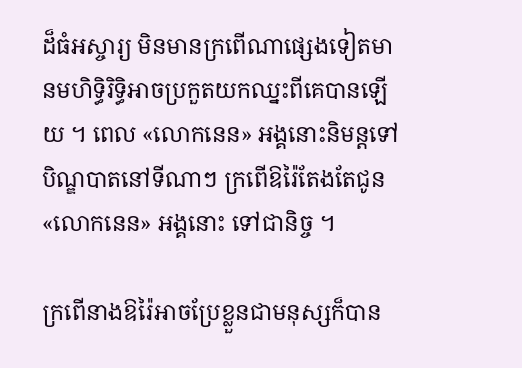ដ៏ធំអស្ចារ្យ មិនមានក្រពើណាផ្សេងទៀតមានមហិទ្ធិរិទ្ធិអាចប្រកួតយកឈ្នះពីគេបានឡើយ ។ ពេល «លោកនេន» អង្គនោះនិមន្តទៅបិណ្ឌបាតនៅទីណាៗ ក្រពើឱរ៉ៃតែងតែជូន «លោកនេន» អង្គនោះ ទៅជានិច្ច ។

ក្រពើនាងឱរ៉ៃអាចប្រែខ្លួនជាមនុស្សក៏បាន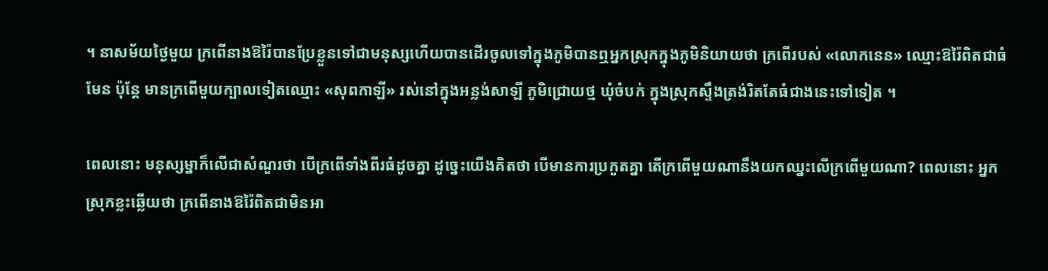។ នាសម័យថ្ងៃមួយ ក្រពើនាងឱរ៉ៃបានប្រែខ្លួនទៅជាមនុស្សហើយបានដើរចូលទៅក្នុងភូមិបានឮអ្នកស្រុកក្នុងភូមិនិយាយថា ក្រពើរបស់ «លោកនេន» ឈ្មោះឱរ៉ៃពិតជាធំមែន ប៉ុន្តែ មានក្រពើមួយក្បាលទៀតឈ្មោះ «សុពកាឡី» រស់នៅក្នុងអន្លង់សាឡី ភូមិជ្រោយថ្ម ឃុំចំបក់ ក្នុងស្រុកស្ទឹងត្រង់រិតតែធំជាងនេះទៅទៀត ។

ពេលនោះ មនុស្សម្នាក៏លើជាសំណួរថា បើក្រពើទាំងពីរធំដូចគ្នា ដូច្នេះយើងគិតថា បើមានការប្រកួតគ្នា តើក្រពើមួយណានឹងយកឈ្នះលើក្រពើមួយណា? ពេលនោះ អ្នកស្រុកខ្លះឆ្លើយថា ក្រពើនាងឱរ៉ៃពិតជាមិនអា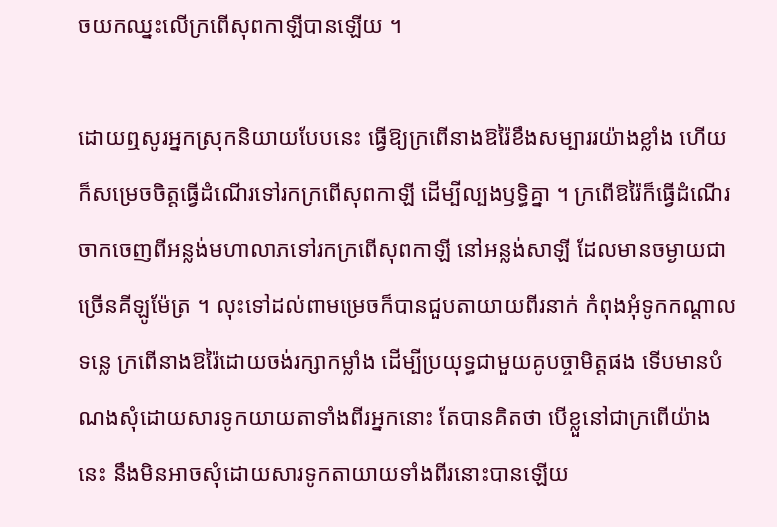ចយកឈ្នះលើក្រពើសុពកាឡីបានឡើយ ។

ដោយឮសូរអ្នកស្រុកនិយាយបែបនេះ ធ្វើឱ្យក្រពើនាងឱរ៉ៃខឹងសម្បាររយ៉ាងខ្លាំង ហើយក៏សម្រេចចិត្តធ្វើដំណើរទៅរកក្រពើសុពកាឡី ដើម្បីល្បងឫទ្ធិគ្នា ។ ក្រពើឱរ៉ៃក៏ធ្វើដំណើរចាកចេញពីអន្លង់មហាលាភទៅរកក្រពើសុពកាឡី នៅអន្លង់សាឡី ដែលមានចម្ងាយជាច្រើនគីឡូម៉ែត្រ ។ លុះទៅដល់ពាមម្រេចក៏បានជួបតាយាយពីរនាក់ កំពុងអុំទូកកណ្ដាលទន្លេ ក្រពើនាងឱរ៉ៃដោយចង់រក្សាកម្លាំង ដើម្បីប្រយុទ្ធជាមួយគូបច្ចាមិត្តផង ទើបមានបំណងសុំដោយសារទូកយាយតាទាំងពីរអ្នកនោះ តែបានគិតថា បើខ្លួនៅជាក្រពើយ៉ាងនេះ នឹងមិនអាចសុំដោយសារទូកតាយាយទាំងពីរនោះបានឡើយ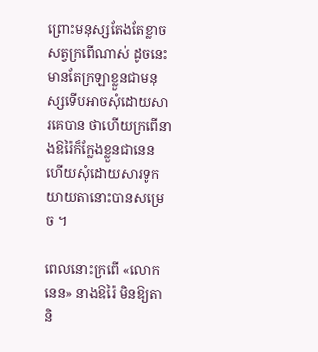ព្រោះមនុស្សតែងតែខ្លាចសត្វក្រពើណាស់ ដូចនេះ មានតែក្រឡាខ្លួនជាមនុស្សទើបអាចសុំដោយសារគេបាន ថាហើយក្រពើនាងឱរ៉ៃក៏ក្លែងខ្លួនជានេន ហើយសុំដោយសារទូកយាយតានោះបានសម្រេច ។

ពេលនោះក្រពើ «លោកនេន» នាងឱរ៉ៃ មិនឱ្យតា និ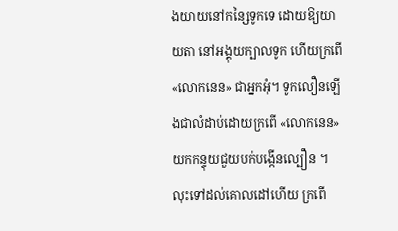ងយាយនៅកន្សៃទូកទេ ដោយឱ្យយាយតា នៅអង្គុយក្បាលទូក ហើយក្រពើ «លោកនេន» ជាអ្នកអុំ។ ទូកលឿនឡើងជាលំដាប់ដោយក្រពើ «លោកនេន» យកកន្ទុយជួយបក់បង្កើនល្បឿន ។ លុះទៅដល់គោលដៅហើយ ក្រពើ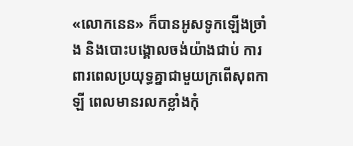«លោកនេន» ក៏បានអូសទូកឡើងច្រាំង និងបោះបង្គោលចង់យ៉ាងជាប់ ការពារពេលប្រយុទ្ធគ្នាជាមួយក្រពើសុពកាឡី ពេលមានរលកខ្លាំងកុំ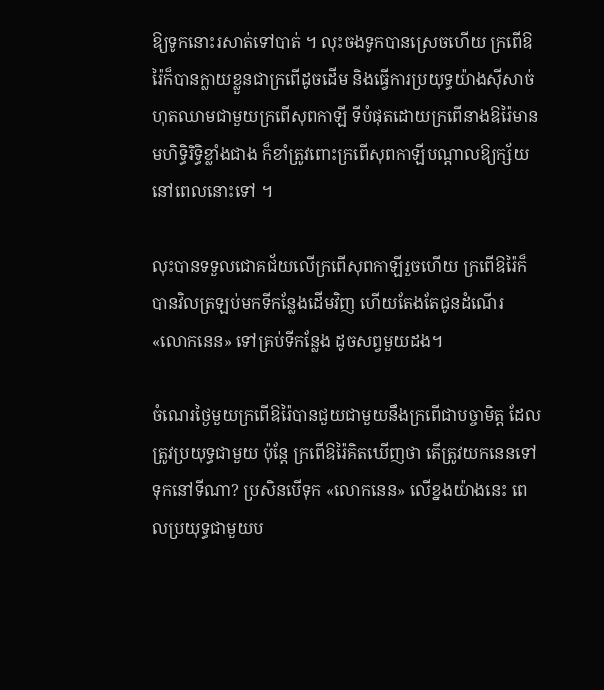ឱ្យទូកនោះរសាត់ទៅបាត់ ។ លុះចងទូកបានស្រេចហើយ ក្រពើឱរ៉ៃក៏បានក្លាយខ្លួនជាក្រពើដូចដើម និងធ្វើការប្រយុទ្ធយ៉ាងស៊ីសាច់ហុតឈាមជាមួយក្រពើសុពកាឡី ទីបំផុតដោយក្រពើនាងឱរ៉ៃមានមហិទ្ធិរិទ្ធិខ្លាំងជាង ក៏ខាំត្រូវពោះក្រពើសុពកាឡីបណ្ដាលឱ្យក្ស័យ នៅពេលនោះទៅ ។

លុះបានទទួលជោគជ័យលើក្រពើសុពកាឡីរួចហើយ ក្រពើឱរ៉ៃក៏បានវិលត្រឡប់មកទីកន្លែងដើមវិញ ហើយតែងតែជូនដំណើរ «លោកនេន» ទៅគ្រប់ទីកន្លែង ដូចសព្វមួយដង។

ចំណេរថ្ងៃមួយក្រពើឱរ៉ៃបានជួយជាមួយនឹងក្រពើជាបច្ចាមិត្ត ដែលត្រូវប្រយុទ្ធជាមួយ ប៉ុន្តែ ក្រពើឱរ៉ៃគិតឃើញថា តើត្រូវយកនេនទៅទុកនៅទីណា? ប្រសិនបើទុក «លោកនេន» លើខ្នងយ៉ាងនេះ ពេលប្រយុទ្ធជាមួយប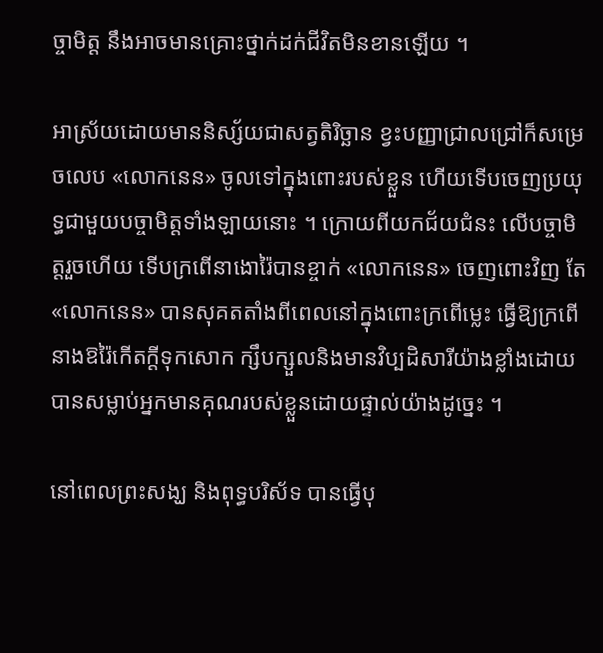ច្ចាមិត្ត នឹងអាចមានគ្រោះថ្នាក់ដក់ជីវិតមិនខានឡើយ ។

អាស្រ័យដោយមាននិស្ស័យជាសត្វតិរិច្ឆាន ខ្វះបញ្ញាជ្រាលជ្រៅក៏សម្រេចលេប «លោកនេន» ចូលទៅក្នុងពោះរបស់ខ្លួន ហើយទើបចេញប្រយុទ្ធជាមួយបច្ចាមិត្តទាំងឡាយនោះ ។ ក្រោយពីយកជ័យជំនះ លើបច្ចាមិត្តរួចហើយ ទើបក្រពើនាងោរ៉ៃបានខ្ចាក់ «លោកនេន» ចេញពោះវិញ តែ «លោកនេន» បានសុគតតាំងពីពេលនៅក្នុងពោះក្រពើម្លេះ ធ្វើឱ្យក្រពើនាងឱរ៉ៃកើតក្តីទុកសោក ក្សឹបក្សួលនិងមានវិប្បដិសារីយ៉ាងខ្លាំងដោយបានសម្លាប់អ្នកមានគុណរបស់ខ្លួនដោយផ្ទាល់យ៉ាងដូច្នេះ ។

នៅពេលព្រះសង្ឃ និងពុទ្ធបរិស័ទ បានធ្វើបុ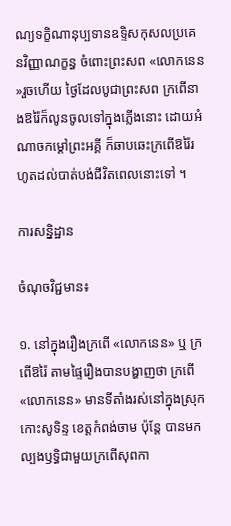ណ្យទក្ខិណានុប្បទានឧទ្ទិសកុសលប្រគេនវិញ្ញាណក្ខន្ធ ចំពោះព្រះសព «លោកនេន »រួចហើយ ថ្ងៃដែលបូជាព្រះសព ក្រពើនាងឱរ៉ៃក៏លូនចូលទៅក្នុងភ្លើងនោះ ដោយអំណាចកម្ដៅព្រះអគ្គី ក៏ឆាបឆេះក្រពើឱរ៉ៃរហូតដល់បាត់បង់ជីវិតពេលនោះទៅ ។

ការសន្និដ្ឋាន

ចំណុចវិជ្ជមាន៖

១. នៅក្នុងរឿងក្រពើ «លោកនេន» ឬ ក្រពើឱរ៉ៃ តាមផ្ទៃរឿងបានបង្ហាញថា ក្រពើ «លោកនេន» មានទីតាំងរស់នៅក្នុងស្រុកកោះសូទិន្ទ ខេត្តកំពង់ចាម ប៉ុន្តែ បានមកល្បងឫទ្ធិជាមួយក្រពើសុពកា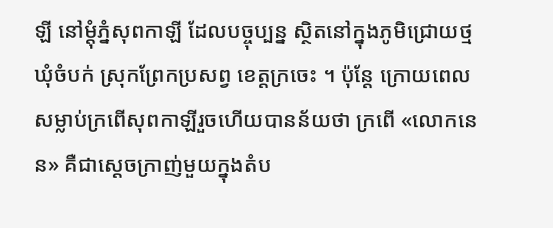ឡី នៅម្ដុំភ្នំសុពកាឡី ដែលបច្ចុប្បន្ន ស្ថិតនៅក្នុងភូមិជ្រោយថ្ម ឃុំចំបក់ ស្រុកព្រែកប្រសព្វ ខេត្តក្រចេះ ។ ប៉ុន្តែ ក្រោយពេលសម្លាប់ក្រពើសុពកាឡីរួចហើយបានន័យថា ក្រពើ «លោកនេន» គឺជាស្ដេចក្រាញ់មួយក្នុងតំប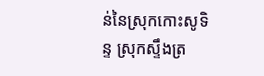ន់នៃស្រុកកោះសូទិន្ទ ស្រុកស្ទឹងត្រ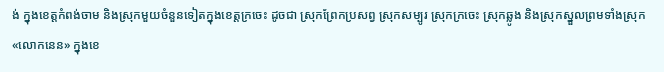ង់ ក្នុងខេត្តកំពង់ចាម និងស្រុកមួយចំនួនទៀតក្នុងខេត្តក្រចេះ ដូចជា ស្រុកព្រែកប្រសព្វ ស្រុកសម្បូរ ស្រុកក្រចេះ ស្រុកឆ្លូង និងស្រុកស្នួលព្រមទាំងស្រុក «លោកនេន» ក្នុងខេ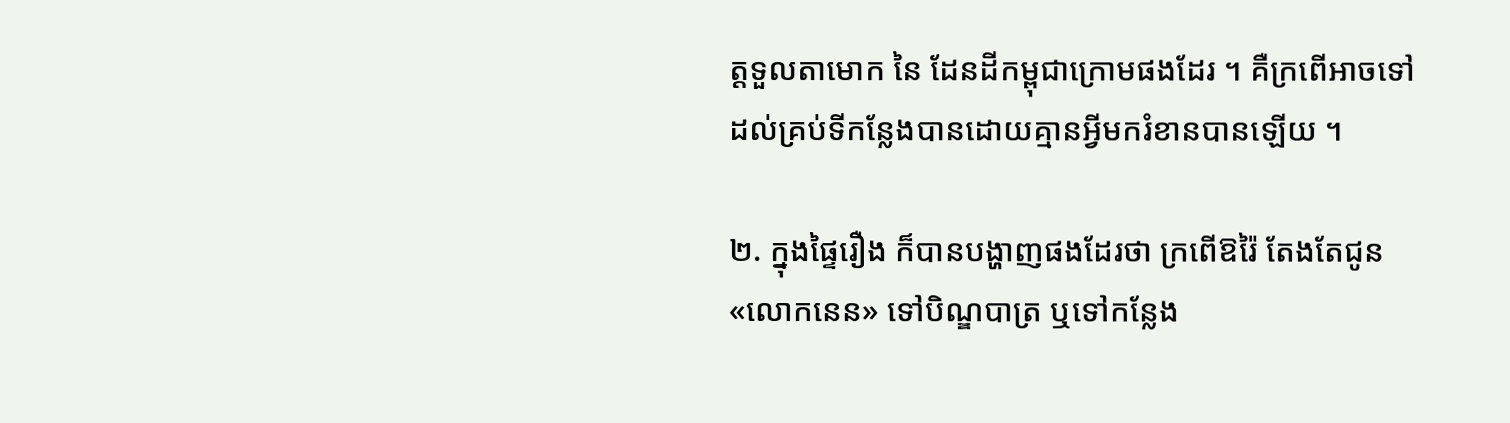ត្តទួលតាមោក នៃ ដែនដីកម្ពុជាក្រោមផងដែរ ។ គឺក្រពើអាចទៅដល់គ្រប់ទីកន្លែងបានដោយគ្មានអ្វីមករំខានបានឡើយ ។

២. ក្នុងផ្ទៃរឿង ក៏បានបង្ហាញផងដែរថា ក្រពើឱរ៉ៃ តែងតែជូន «លោកនេន» ទៅបិណ្ឌបាត្រ ឬទៅកន្លែង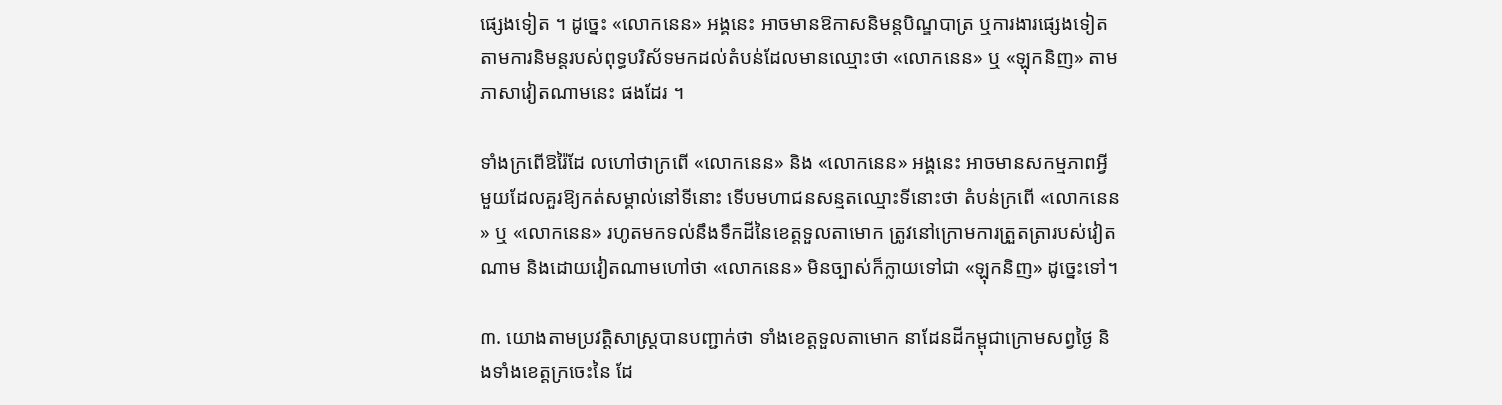ផ្សេងទៀត ។ ដូច្នេះ «លោកនេន» អង្គនេះ អាចមានឱកាសនិមន្តបិណ្ឌបាត្រ ឬការងារផ្សេងទៀតតាមការនិមន្តរបស់ពុទ្ធបរិស័ទមកដល់តំបន់ដែលមានឈ្មោះថា «លោកនេន» ឬ «ឡុកនិញ» តាមភាសាវៀតណាមនេះ ផងដែរ ។

ទាំងក្រពើឱរ៉ៃដែ លហៅថាក្រពើ «លោកនេន» និង «លោកនេន» អង្គនេះ អាចមានសកម្មភាពអ្វីមួយដែលគួរឱ្យកត់សម្គាល់នៅទីនោះ ទើបមហាជនសន្មតឈ្មោះទីនោះថា តំបន់ក្រពើ «លោកនេន» ឬ «លោកនេន» រហូតមកទល់នឹងទឹកដីនៃខេត្តទួលតាមោក ត្រូវនៅក្រោមការត្រួតត្រារបស់វៀតណាម និងដោយវៀតណាមហៅថា «លោកនេន» មិនច្បាស់ក៏ក្លាយទៅជា «ឡុកនិញ» ដូច្នេះទៅ។

៣. យោងតាមប្រវត្តិសាស្ត្របានបញ្ជាក់ថា ទាំងខេត្តទួលតាមោក នាដែនដីកម្ពុជាក្រោមសព្វថ្ងៃ និងទាំងខេត្តក្រចេះនៃ ដែ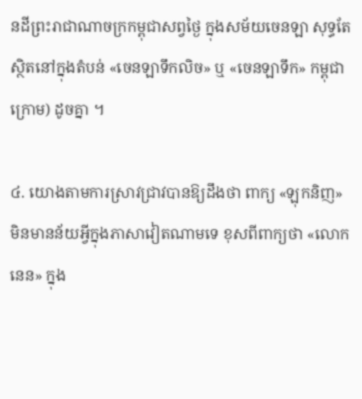នដីព្រះរាជាណាចក្រកម្ពុជាសព្វថ្ងៃ ក្នុងសម័យចេនឡា សុទ្ធតែស្ថិតនៅក្នុងតំបន់ «ចេនឡាទឹកលិច» ឬ «ចេនឡាទឹក» កម្ពុជាក្រោម) ដូចគ្នា ។

៤. យោងតាមការស្រាវជ្រាវបានឱ្យដឹងថា ពាក្យ «ឡុកនិញ» មិនមានន័យអ្វីក្នុងភាសាវៀតណាមទេ ខុសពីពាក្យថា «លោកនេន» ក្នុង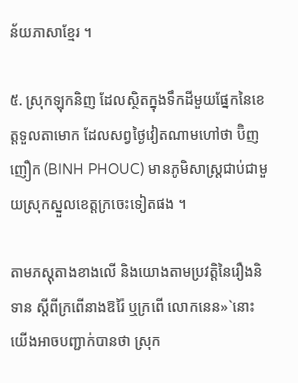ន័យភាសាខ្មែរ ។

៥. ស្រុកឡុកនិញ ដែលស្ថិតក្នុងទឹកដីមួយផ្នែកនៃខេត្តទួលតាមោក ដែលសព្វថ្ងៃវៀតណាមហៅថា ប៊ិញញឿក (BINH PHOUC) មានភូមិសាស្ត្រជាប់ជាមួយស្រុកស្នួលខេត្តក្រចេះទៀតផង ។

តាមភស្តុតាងខាងលើ និងយោងតាមប្រវត្តិនៃរឿងនិទាន ស្តីពីក្រពើនាងឱរ៉ៃ ឬក្រពើ លោកនេន»`នោះ យើងអាចបញ្ជាក់បានថា ស្រុក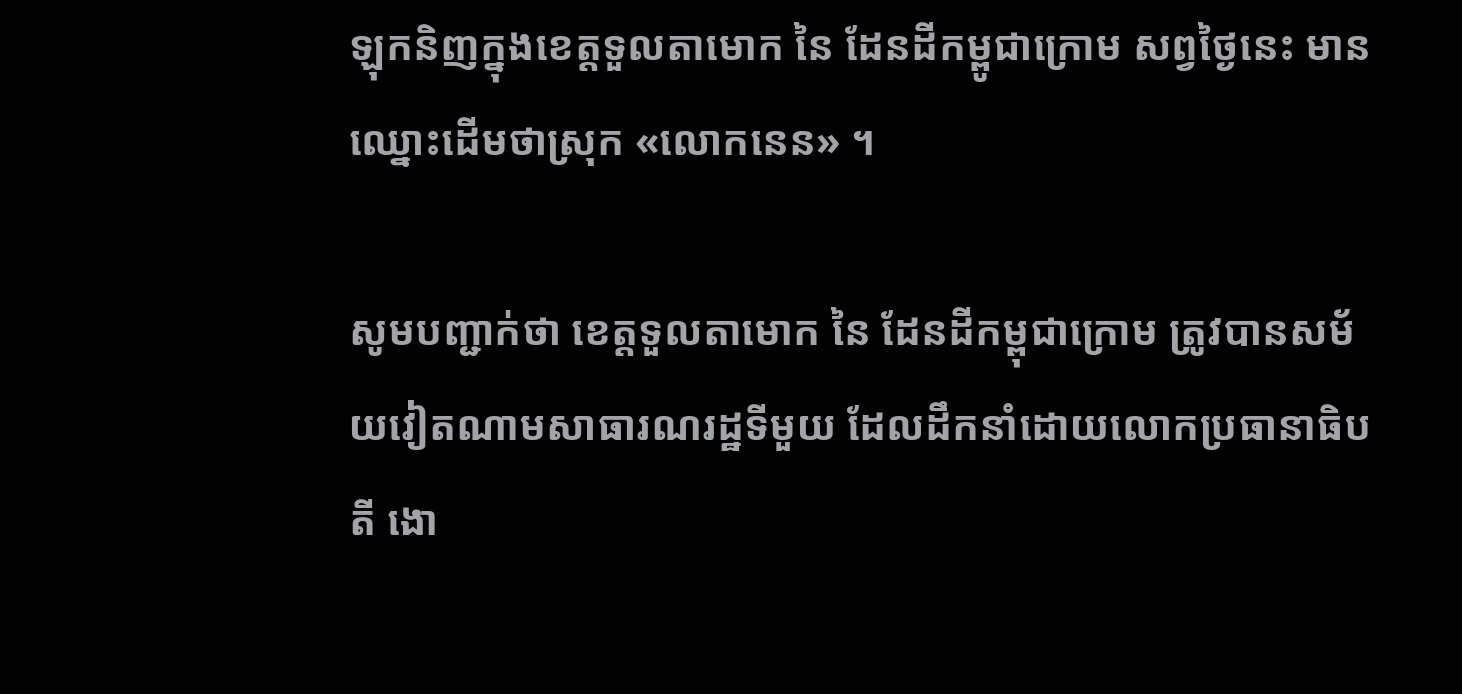ឡុកនិញក្នុងខេត្តទួលតាមោក នៃ ដែនដីកម្ពូជាក្រោម សព្វថ្ងៃនេះ មានឈ្នោះដើមថាស្រុក «លោកនេន» ។

សូមបញ្ជាក់ថា ខេត្តទួលតាមោក នៃ ដែនដីកម្ពុជាក្រោម ត្រូវបានសម័យវៀតណាមសាធារណរដ្ឋទីមួយ ដែលដឹកនាំដោយលោកប្រធានាធិបតី ងោ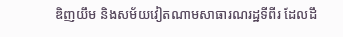ឌិញយឹម និងសម័យវៀតណាមសាធារណរដ្ឋទីពីរ ដែលដឹ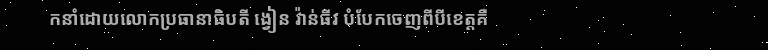កនាំដោយលោកប្រធានាធិបតី ង្វៀន វ៉ាន់ធីវ បំបែកចេញពីបីខេត្តគឺ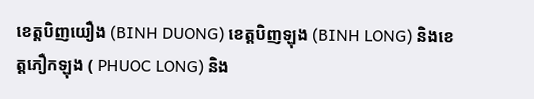ខេត្តបិញយឿង (BINH DUONG) ខេត្តបិញឡុង (BINH LONG) និងខេត្តភឿកឡុង ( PHUOC LONG) និង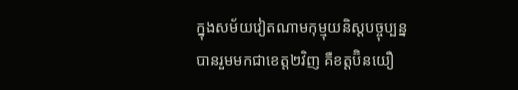ក្នុងសម័យវៀតណាមកុម្មុយនិស្តបច្ចុប្បន្នបានរួមមកជាខេត្ត២វិញ គឺខត្តប៊ិនយឿ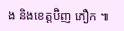ង និងខេត្តប៊ិញ ភឿក ៕